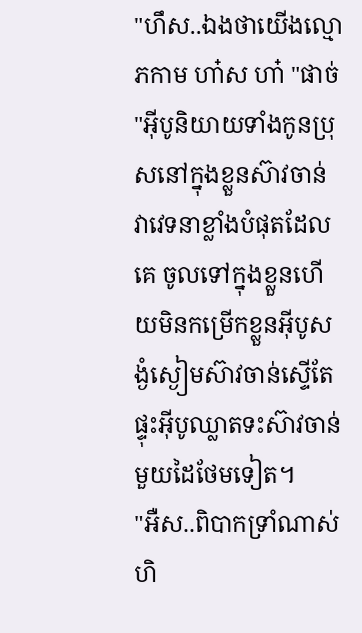"ហឹស..ឯងថាយើងល្មោភកាម ហា៎ស ហា៎ "ផាច់ "អុីបូនិយាយទាំងកូនប្រុសនៅក្នុងខ្លួនស៊ាវចាន់ វាវេទនាខ្លាំងបំផុតដែលគេ ចូលទៅក្នុងខ្លួនហើយមិនកម្រើកខ្លួនអុីបូសង្ងំស្ងៀមស៊ាវចាន់ស្ទើតែផ្ទុះអុីបូឈ្លាតទះស៊ាវចាន់មួយដៃថែមទៀត។
"អឺស..ពិបាកទ្រាំណាស់ ហិ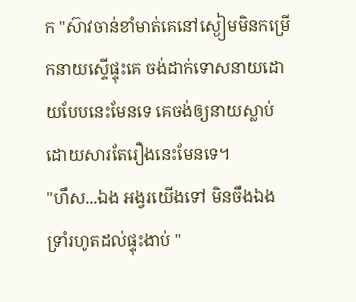ក "ស៊ាវចាន់ខាំមាត់គេនៅស្ងៀមមិនកម្រើកនាយស្ទើផ្ទុះគេ ចង់ដាក់ទោសនាយដោយបែបនេះមែនទេ គេចង់ឲ្យនាយស្លាប់ដោយសារតែរឿងនេះមែនទេ។
"ហឹស...ឯង អង្វរយើងទៅ មិនចឹងឯង ទ្រាំរហូតដល់ផ្ទុះងាប់ "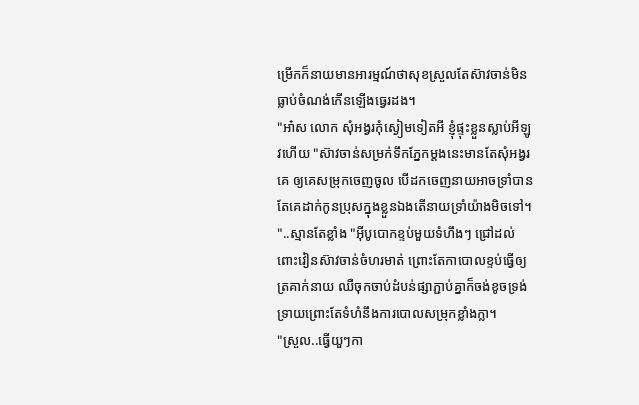ម្រើកក៏នាយមានអារម្មណ៍ថាសុខស្រួលតែស៊ាវចាន់មិនធ្លាប់ចំណង់កើនឡើងធ្វេរដង។
"អា៎ស លោក សុំអង្វរកុំស្ងៀមទៀតអី ខ្ញុំផ្ទុះខ្លួនស្លាប់អីឡូវហើយ "ស៊ាវចាន់សម្រក់ទឹកភ្នែកម្ដងនេះមានតែសុំអង្វរគេ ឲ្យគេសម្រុកចេញចូល បើដកចេញនាយអាចទ្រាំបានតែគេដាក់កូនប្រុសក្នុងខ្លួនឯងតើនាយទ្រាំយ៉ាងមិចទៅ។
"..ស្មានតែខ្លាំង "អុីបូបោកខ្ទប់មួយទំហឹងៗ ជ្រៅដល់ពោះវៀនស៊ាវចាន់ចំហរមាត់ ព្រោះតែកាបោលខ្ទប់ធ្វើឲ្យត្រគាក់នាយ ឈឺចុកចាប់ដំបន់ផ្សាភ្ជាប់គ្នាក៏ចង់ខូចទ្រង់ទ្រាយព្រោះតែទំហំនឹងការបោលសម្រុកខ្លាំងក្លា។
"ស្រួល..ធ្វើយួៗកា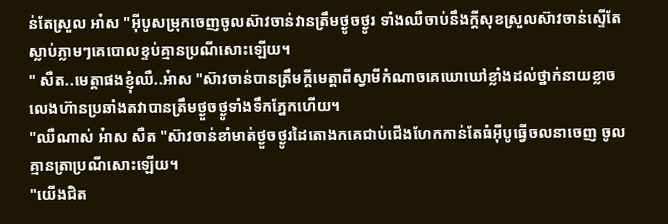ន់តែស្រួល អា៎ស "អុីបូសម្រុកចេញចូលស៊ាវចាន់វានត្រឹមថ្ងូចថ្ងូរ ទាំងឈឺចាប់នឹងក្ដីសុខស្រួលស៊ាវចាន់ស្ទើតែស្លាប់ភ្លាមៗគេបោលខ្ទប់គ្មានប្រណីសោះឡើយ។
" សឺត..មេត្តាផងខ្ញុំឈឺ..អ៎ាស "ស៊ាវចាន់បានត្រឹមក្ដីមេត្តាពីស្វាមីកំណាចគេឃោឃៅខ្លាំងដល់ថ្នាក់នាយខ្លាចលេងហ៊ានប្រឆាំងតវាបានត្រឹមថ្ងួចថ្ងូទាំងទឹកភ្នែកហើយ។
"ឈឺណាស់ អ៎ាស សឺត "ស៊ាវចាន់ខាំមាត់ថ្ងួចថ្ងូរដៃតោងកគេជាប់ជើងហែកកាន់តែធំអុីបូធ្វើចលនាចេញ ចូលគ្មានត្រាប្រណីសោះឡើយ។
"យើងជិត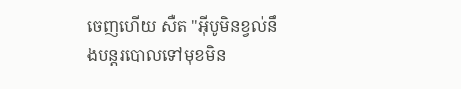ចេញហើយ សឺត "អុីបូមិនខ្វល់នឹងបន្តរបោលទៅមុខមិន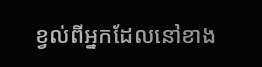ខ្វល់ពីអ្នកដែលនៅខាង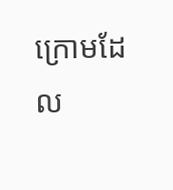ក្រោមដែល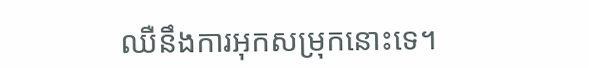ឈឺនឹងការអុកសម្រុកនោះទេ។